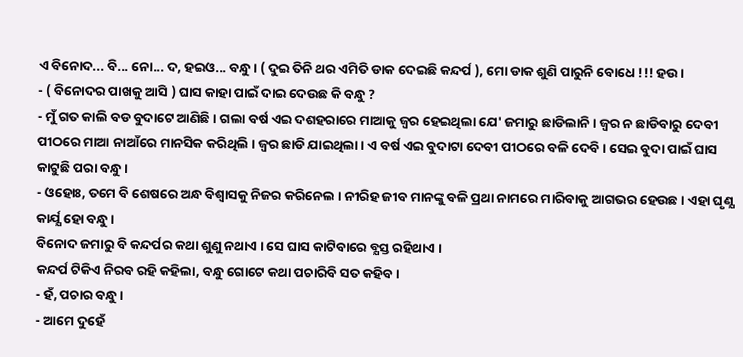ଏ ବିନୋଦ... ବି... ନୋ... ଦ, ହଇଓ... ବନ୍ଧୁ । ( ଦୁଇ ତିନି ଥର ଏମିତି ଡାକ ଦେଇଛି କନ୍ଦର୍ପ ), ମୋ ଡାକ ଶୁଣି ପାରୁନି ବୋଧେ !!! ହଉ ।
- ( ବିନୋଦର ପାଖକୁ ଆସି ) ଘାସ କାହା ପାଇଁ ଦାଇ ଦେଉଛ କି ବନ୍ଧୁ ?
- ମୁଁ ଗତ କାଲି ବଡ ବୁଦାଟେ ଆଣିଛି । ଗଲା ବର୍ଷ ଏଇ ଦଶହରାରେ ମାଆକୁ ଜ୍ବର ହେଇଥିଲା ଯେ' ଜମାରୁ ଛାଡିଲାନି । ଜ୍ବର ନ ଛାଡିବାରୁ ଦେବୀ ପୀଠରେ ମାଆ ନାଆଁରେ ମାନସିକ କରିଥିଲି । ଜ୍ବର ଛାଡି ଯାଇଥିଲା । ଏ ବର୍ଷ ଏଇ ବୁଦାଟା ଦେବୀ ପୀଠରେ ବଳି ଦେବି । ସେଇ ବୁଦା ପାଇଁ ଘାସ କାଟୁଛି ପରା ବନ୍ଧୁ ।
- ଓହୋଃ, ତମେ ବି ଶେଷରେ ଅନ୍ଧ ବିଶ୍ବାସକୁ ନିଜର କରିନେଲ । ନୀରିହ ଜୀବ ମାନଙ୍କୁ ବଳି ପ୍ରଥା ନାମରେ ମାରିବାକୁ ଆଗଭର ହେଉଛ । ଏହା ଘୃଣ୍ଯ କାର୍ଯ୍ଯ ହୋ ବନ୍ଧୁ ।
ବିନୋଦ ଜମାରୁ ବି କନ୍ଦର୍ପର କଥା ଶୁଣୁ ନଥାଏ । ସେ ଘାସ କାଟିବାରେ ବ୍ଯସ୍ତ ରହିଥାଏ ।
କନ୍ଦର୍ପ ଟିକିଏ ନିରବ ରହି କହିଲା, ବନ୍ଧୁ ଗୋଟେ କଥା ପଚାରିବି ସତ କହିବ ।
- ହଁ, ପଚାର ବନ୍ଧୁ ।
- ଆମେ ଦୁହେଁ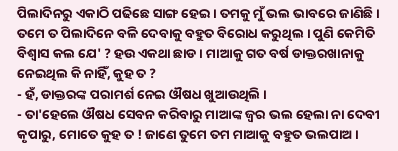ପିଲାଦିନରୁ ଏକାଠି ପଢିଛେ ସାଙ୍ଗ ହେଇ । ତମକୁ ମୁଁ ଭଲ ଭାବରେ ଜାଣିଛି । ତମେ ତ ପିଲାଦିନେ ବଳି ଦେବାକୁ ବହୁତ ବିରୋଧ କରୁଥିଲ । ପୁଣି କେମିତି ବିଶ୍ବାସ କଲ ଯେ' ? ହଉ ଏକଥା ଛାଡ । ମାଆକୁ ଗତ ବର୍ଷ ଡାକ୍ତରଖାନାକୁ ନେଇଥିଲ କି ନାହିଁ, କୁହ ତ ?
- ହଁ, ଡାକ୍ତରଙ୍କ ପରାମର୍ଶ ନେଇ ଔଷଧ ଖୁଆଉଥିଲି ।
- ତା'ହେଲେ ଔଷଧ ସେବନ କରିବାରୁ ମାଆଙ୍କ ଜ୍ବର ଭଲ ହେଲା ନା ଦେବୀ କୃପାରୁ, ମୋତେ କୁହ ତ ! ଜାଣେ ତୁମେ ତମ ମାଆକୁ ବହୁତ ଭଲପାଅ ।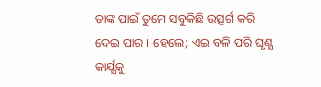ତାଙ୍କ ପାଇଁ ତୁମେ ସବୁକିଛି ଉତ୍ସର୍ଗ କରି ଦେଇ ପାର । ହେଲେ; ଏଇ ବଳି ପରି ଘୃଣ୍ଯ କାର୍ଯ୍ଯକୁ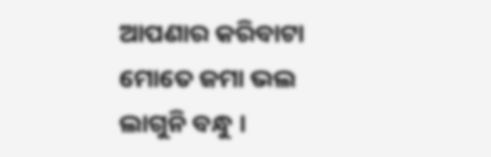ଆପଣାର କରିବାଟା ମୋତେ ଜମା ଭଲ ଲାଗୁନି ବନ୍ଧୁ ।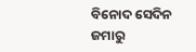ବିନୋଦ ସେଦିନ ଜମାରୁ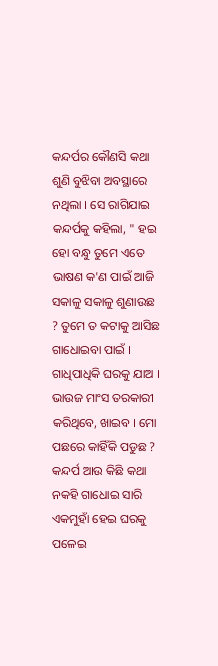କନ୍ଦର୍ପର କୌଣସି କଥା ଶୁଣି ବୁଝିବା ଅବସ୍ଥାରେ ନଥିଲା । ସେ ରାଗିଯାଇ କନ୍ଦର୍ପକୁ କହିଲା, " ହଇ ହୋ ବନ୍ଧୁ ତୁମେ ଏତେ ଭାଷଣ କ'ଣ ପାଇଁ ଆଜି ସକାଳୁ ସକାଳୁ ଶୁଣାଉଛ ? ତୁମେ ତ କଟାକୁ ଆସିଛ ଗାଧୋଇବା ପାଇଁ । ଗାଧିପାଧିକି ଘରକୁ ଯାଅ । ଭାଉଜ ମାଂସ ତରକାରୀ କରିଥିବେ, ଖାଇବ । ମୋ ପଛରେ କାହିଁକି ପଡୁଛ ? କନ୍ଦର୍ପ ଆଉ କିଛି କଥା ନକହି ଗାଧୋଇ ସାରି ଏକମୁହାଁ ହେଇ ଘରକୁ ପଳେଇ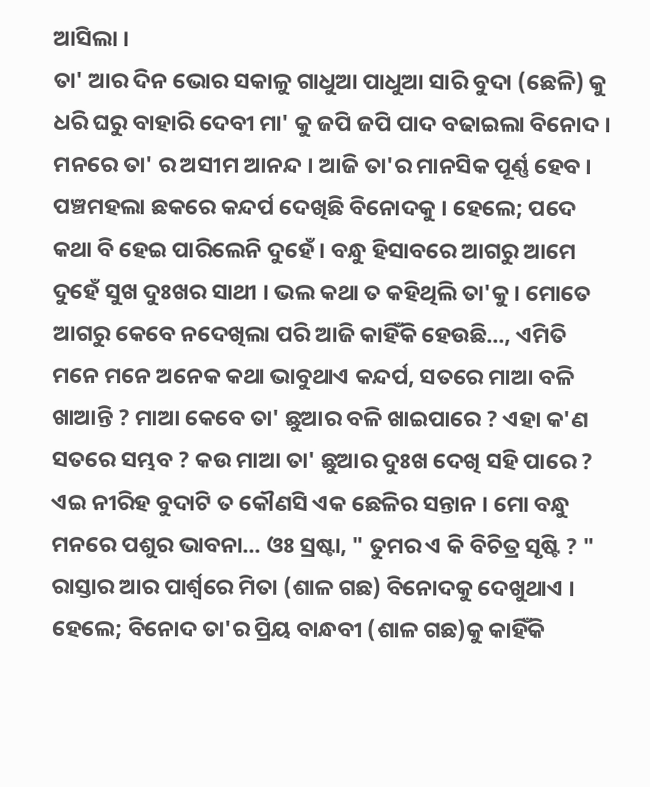ଆସିଲା ।
ତା' ଆର ଦିନ ଭୋର ସକାଳୁ ଗାଧୁଆ ପାଧୁଆ ସାରି ବୁଦା (ଛେଳି) କୁ ଧରି ଘରୁ ବାହାରି ଦେବୀ ମା' କୁ ଜପି ଜପି ପାଦ ବଢାଇଲା ବିନୋଦ । ମନରେ ତା' ର ଅସୀମ ଆନନ୍ଦ । ଆଜି ତା'ର ମାନସିକ ପୂର୍ଣ୍ଣ ହେବ । ପଞ୍ଚମହଲା ଛକରେ କନ୍ଦର୍ପ ଦେଖିଛି ବିନୋଦକୁ । ହେଲେ; ପଦେ କଥା ବି ହେଇ ପାରିଲେନି ଦୁହେଁ । ବନ୍ଧୁ ହିସାବରେ ଆଗରୁ ଆମେ ଦୁହେଁ ସୁଖ ଦୁଃଖର ସାଥୀ । ଭଲ କଥା ତ କହିଥିଲି ତା'କୁ । ମୋତେ ଆଗରୁ କେବେ ନଦେଖିଲା ପରି ଆଜି କାହିଁକି ହେଉଛି..., ଏମିତି ମନେ ମନେ ଅନେକ କଥା ଭାବୁଥାଏ କନ୍ଦର୍ପ, ସତରେ ମାଆ ବଳି ଖାଆନ୍ତି ? ମାଆ କେବେ ତା' ଛୁଆର ବଳି ଖାଇପାରେ ? ଏହା କ'ଣ ସତରେ ସମ୍ଭବ ? କଉ ମାଆ ତା' ଛୁଆର ଦୁଃଖ ଦେଖି ସହି ପାରେ ? ଏଇ ନୀରିହ ବୁଦାଟି ତ କୌଣସି ଏକ ଛେଳିର ସନ୍ତାନ । ମୋ ବନ୍ଧୁ ମନରେ ପଶୁର ଭାବନା... ଓଃ ସ୍ରଷ୍ଟା, " ତୁମର ଏ କି ବିଚିତ୍ର ସୃଷ୍ଟି ? "
ରାସ୍ତାର ଆର ପାର୍ଶ୍ବରେ ମିତା (ଶାଳ ଗଛ) ବିନୋଦକୁ ଦେଖୁଥାଏ । ହେଲେ; ବିନୋଦ ତା'ର ପ୍ରିୟ ବାନ୍ଧବୀ (ଶାଳ ଗଛ)କୁ କାହିଁକି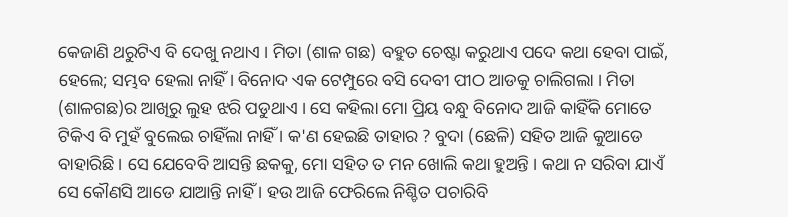କେଜାଣି ଥରୁଟିଏ ବି ଦେଖୁ ନଥାଏ । ମିତା (ଶାଳ ଗଛ) ବହୁତ ଚେଷ୍ଟା କରୁଥାଏ ପଦେ କଥା ହେବା ପାଇଁ, ହେଲେ; ସମ୍ଭବ ହେଲା ନାହିଁ । ବିନୋଦ ଏକ ଟେମ୍ପୁରେ ବସି ଦେବୀ ପୀଠ ଆଡକୁ ଚାଲିଗଲା । ମିତା (ଶାଳଗଛ)ର ଆଖିରୁ ଲୁହ ଝରି ପଡୁଥାଏ । ସେ କହିଲା ମୋ ପ୍ରିୟ ବନ୍ଧୁ ବିନୋଦ ଆଜି କାହିଁକି ମୋତେ ଟିକିଏ ବି ମୁହଁ ବୁଲେଇ ଚାହିଁଲା ନାହିଁ । କ'ଣ ହେଇଛି ତାହାର ? ବୁଦା (ଛେଳି) ସହିତ ଆଜି କୁଆଡେ ବାହାରିଛି । ସେ ଯେବେବି ଆସନ୍ତି ଛକକୁ, ମୋ ସହିତ ତ ମନ ଖୋଲି କଥା ହୁଅନ୍ତି । କଥା ନ ସରିବା ଯାଏଁ ସେ କୌଣସି ଆଡେ ଯାଆନ୍ତି ନାହିଁ । ହଉ ଆଜି ଫେରିଲେ ନିଶ୍ଚିତ ପଚାରିବି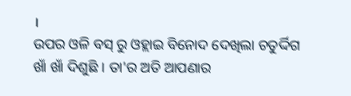।
ଉପର ଓଳି ବସ୍ ରୁ ଓହ୍ଲାଇ ବିନୋଦ ଦେଖିଲା ଚତୁର୍ଦ୍ଦିଗ ଖାଁ ଖାଁ ଦିଶୁଛି । ତା'ର ଅତି ଆପଣାର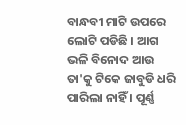ବାନ୍ଧବୀ ମାଟି ଉପରେ ଲୋଟି ପଡିଛି । ଆଗ ଭଳି ବିନୋଦ ଆଉ ତା'କୁ ଟିକେ ଜାବୁଡି ଧରି ପାରିଲା ନାହିଁ । ପୂର୍ଣ୍ଣ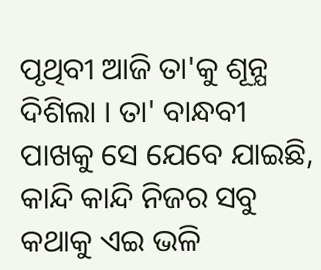ପୃଥିବୀ ଆଜି ତା'କୁ ଶୂନ୍ଯ ଦିଶିଲା । ତା' ବାନ୍ଧବୀ ପାଖକୁ ସେ ଯେବେ ଯାଇଛି, କାନ୍ଦି କାନ୍ଦି ନିଜର ସବୁ କଥାକୁ ଏଇ ଭଳି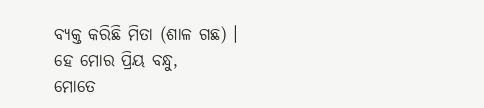ବ୍ଯକ୍ତ କରିଛି ମିତା (ଶାଳ ଗଛ) ।
ହେ ମୋର ପ୍ରିୟ ବନ୍ଧୁ,
ମୋତେ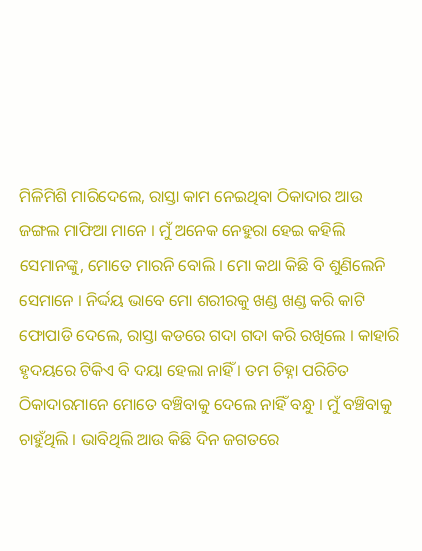ମିଳିମିଶି ମାରିଦେଲେ, ରାସ୍ତା କାମ ନେଇଥିବା ଠିକାଦାର ଆଉ ଜଙ୍ଗଲ ମାଫିଆ ମାନେ । ମୁଁ ଅନେକ ନେହୁରା ହେଇ କହିଲି ସେମାନଙ୍କୁ, ମୋତେ ମାରନି ବୋଲି । ମୋ କଥା କିଛି ବି ଶୁଣିଲେନି ସେମାନେ । ନିର୍ଦ୍ଦୟ ଭାବେ ମୋ ଶରୀରକୁ ଖଣ୍ଡ ଖଣ୍ଡ କରି କାଟି ଫୋପାଡି ଦେଲେ, ରାସ୍ତା କଡରେ ଗଦା ଗଦା କରି ରଖିଲେ । କାହାରି ହୃଦୟରେ ଟିକିଏ ବି ଦୟା ହେଲା ନାହିଁ । ତମ ଚିହ୍ନା ପରିଚିତ ଠିକାଦାରମାନେ ମୋତେ ବଞ୍ଚିବାକୁ ଦେଲେ ନାହିଁ ବନ୍ଧୁ । ମୁଁ ବଞ୍ଚିବାକୁ ଚାହୁଁଥିଲି । ଭାବିଥିଲି ଆଉ କିଛି ଦିନ ଜଗତରେ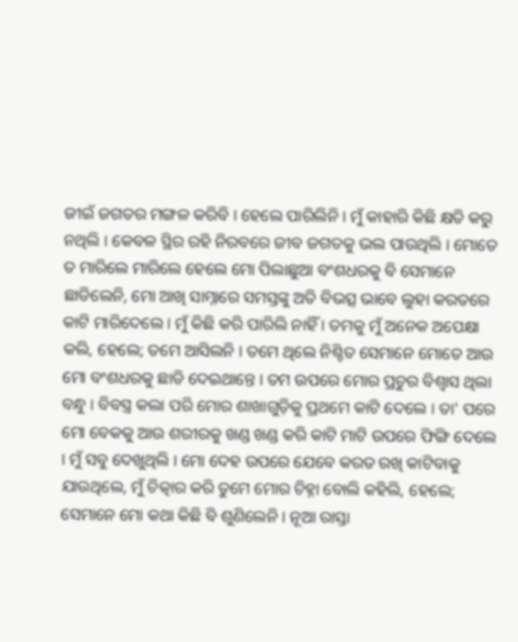ଜୀଇଁ ଜଗତର ମଙ୍ଗଳ କରିବି । ହେଲେ ପାରିଲିନି । ମୁଁ କାହାରି କିଛି କ୍ଷତି କରୁ ନଥିଲି । କେବଳ ସ୍ଥିର ରହି ନିରବରେ ଜୀବ ଜଗତକୁ ଭଲ ପାଉଥିଲି । ମୋତେ ତ ମାରିଲେ ମାରିଲେ ହେଲେ ମୋ ପିଲାଛୁଆ ବଂଶଧରକୁ ବି ସେମାନେ ଛାଡିଲେନି, ମୋ ଆଖି ସାମ୍ନାରେ ସମସ୍ତଙ୍କୁ ଅତି ବିଭତ୍ସ ଭାବେ ଲୁହା କରତରେ କାଟି ମାରିଦେଲେ । ମୁଁ କିଛି କରି ପାରିଲି ନାହିଁ । ତମକୁ ମୁଁ ଅନେକ ଅପେକ୍ଷା କଲି, ହେଲେ; ତମେ ଆସିଲନି । ତମେ ଥିଲେ ନିଶ୍ଚିତ ସେମାନେ ମୋତେ ଆଉ ମୋ ବଂଶଧରକୁ ଛାଡି ଦେଇଥାନ୍ତେ । ତମ ଉପରେ ମୋର ପ୍ରଚୁର ବିଶ୍ବାସ ଥିଲା ବନ୍ଧୁ । ବିବସ୍ତ୍ର କଲା ପରି ମୋର ଶାଖାଗୁଡ଼ିକୁ ପ୍ରଥମେ କାଟି ଦେଲେ । ତା' ପରେ ମୋ ବେକକୁ ଆଉ ଶରୀରକୁ ଖଣ୍ଡ ଖଣ୍ଡ କରି କାଟି ମାଟି ଉପରେ ଫିଙ୍ଗି ଦେଲେ । ମୁଁ ସବୁ ଦେଖୁଥିଲି । ମୋ ଦେହ ଉପରେ ଯେବେ କରତ ରଖି କାଟିବାକୁ ଯାଉଥିଲେ, ମୁଁ ଚିତ୍କାର କରି ତୁମେ ମୋର ଚିହ୍ନା ବୋଲି କହିଲି, ହେଲେ; ସେମାନେ ମୋ କଥା କିଛି ବି ଶୁଣିଲେନି । ନୂଆ ରାସ୍ତା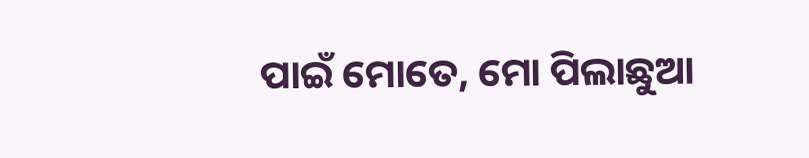ପାଇଁ ମୋତେ, ମୋ ପିଲାଛୁଆ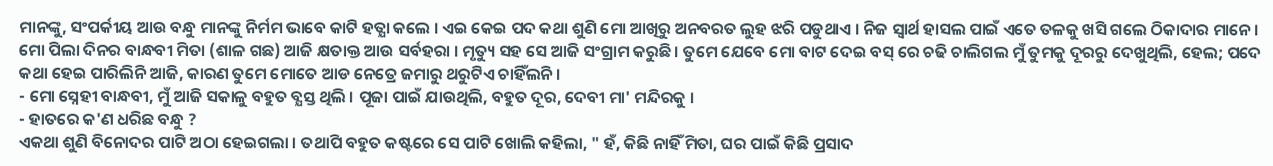ମାନଙ୍କୁ, ସଂପର୍କୀୟ ଆଉ ବନ୍ଧୁ ମାନଙ୍କୁ ନିର୍ମମ ଭାବେ କାଟି ହତ୍ଯା କଲେ । ଏଇ କେଇ ପଦ କଥା ଶୁଣି ମୋ ଆଖିରୁ ଅନବରତ ଲୁହ ଝରି ପଡୁଥାଏ । ନିଜ ସ୍ବାର୍ଥ ହାସଲ ପାଇଁ ଏତେ ତଳକୁ ଖସି ଗଲେ ଠିକାଦାର ମାନେ । ମୋ ପିଲା ଦିନର ବାନ୍ଧବୀ ମିତା (ଶାଳ ଗଛ) ଆଜି କ୍ଷତାକ୍ତ ଆଉ ସର୍ବହରା । ମୃତ୍ୟୁ ସହ ସେ ଆଜି ସଂଗ୍ରାମ କରୁଛି । ତୁମେ ଯେବେ ମୋ ବାଟ ଦେଇ ବସ୍ ରେ ଚଢି ଚାଲିଗଲ ମୁଁ ତୁମକୁ ଦୂରରୁ ଦେଖୁଥିଲି, ହେଲ; ପଦେ କଥା ହେଇ ପାରିଲିନି ଆଜି, କାରଣ ତୁମେ ମୋତେ ଆଡ ନେତ୍ରେ ଜମାରୁ ଥରୁଟିଏ ଚାହିଁଲନି ।
- ମୋ ସ୍ନେହୀ ବାନ୍ଧବୀ, ମୁଁ ଆଜି ସକାଳୁ ବହୁତ ବ୍ଯସ୍ତ ଥିଲି । ପୂଜା ପାଇଁ ଯାଉଥିଲି, ବହୁତ ଦୂର, ଦେବୀ ମା' ମନ୍ଦିରକୁ ।
- ହାତରେ କ'ଣ ଧରିଛ ବନ୍ଧୁ ?
ଏକଥା ଶୁଣି ବିନୋଦର ପାଟି ଅଠା ହେଇଗଲା । ତଥାପି ବହୁତ କଷ୍ଟରେ ସେ ପାଟି ଖୋଲି କହିଲା, " ହଁ, କିଛି ନାହିଁ ମିତା, ଘର ପାଇଁ କିଛି ପ୍ରସାଦ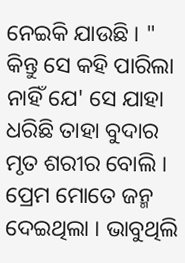ନେଇକି ଯାଉଛି । " କିନ୍ତୁ ସେ କହି ପାରିଲା ନାହିଁ ଯେ' ସେ ଯାହା ଧରିଛି ତାହା ବୁଦାର ମୃତ ଶରୀର ବୋଲି । ପ୍ରେମ ମୋତେ ଜନ୍ମ ଦେଇଥିଲା । ଭାବୁଥିଲି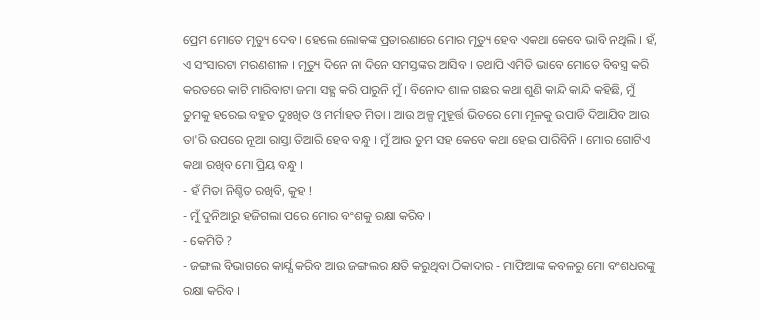ପ୍ରେମ ମୋତେ ମୃତ୍ୟୁ ଦେବ । ହେଲେ ଲୋକଙ୍କ ପ୍ରତାରଣାରେ ମୋର ମୃତ୍ୟୁ ହେବ ଏକଥା କେବେ ଭାବି ନଥିଲି । ହଁ, ଏ ସଂସାରଟା ମରଣଶୀଳ । ମୃତ୍ୟୁ ଦିନେ ନା ଦିନେ ସମସ୍ତଙ୍କର ଆସିବ । ତଥାପି ଏମିତି ଭାବେ ମୋତେ ବିବସ୍ତ୍ର କରି କରତରେ କାଟି ମାରିବାଟା ଜମା ସହ୍ଯ କରି ପାରୁନି ମୁଁ । ବିନୋଦ ଶାଳ ଗଛର କଥା ଶୁଣି କାନ୍ଦି କାନ୍ଦି କହିଛି, ମୁଁ ତୁମକୁ ହରେଇ ବହୁତ ଦୁଃଖିତ ଓ ମର୍ମାହତ ମିତା । ଆଉ ଅଳ୍ପ ମୁହୂର୍ତ୍ତ ଭିତରେ ମୋ ମୂଳକୁ ଉପାଡି ଦିଆଯିବ ଆଉ ତା'ରି ଉପରେ ନୂଆ ରାସ୍ତା ତିଆରି ହେବ ବନ୍ଧୁ । ମୁଁ ଆଉ ତୁମ ସହ କେବେ କଥା ହେଇ ପାରିବିନି । ମୋର ଗୋଟିଏ କଥା ରଖିବ ମୋ ପ୍ରିୟ ବନ୍ଧୁ ।
- ହଁ ମିତା ନିଶ୍ଚିତ ରଖିବି, କୁହ !
- ମୁଁ ଦୁନିଆରୁ ହଜିଗଲା ପରେ ମୋର ବଂଶକୁ ରକ୍ଷା କରିବ ।
- କେମିତି ?
- ଜଙ୍ଗଲ ବିଭାଗରେ କାର୍ଯ୍ଯ କରିବ ଆଉ ଜଙ୍ଗଲର କ୍ଷତି କରୁଥିବା ଠିକାଦାର - ମାଫିଆଙ୍କ କବଳରୁ ମୋ ବଂଶଧରଙ୍କୁ ରକ୍ଷା କରିବ ।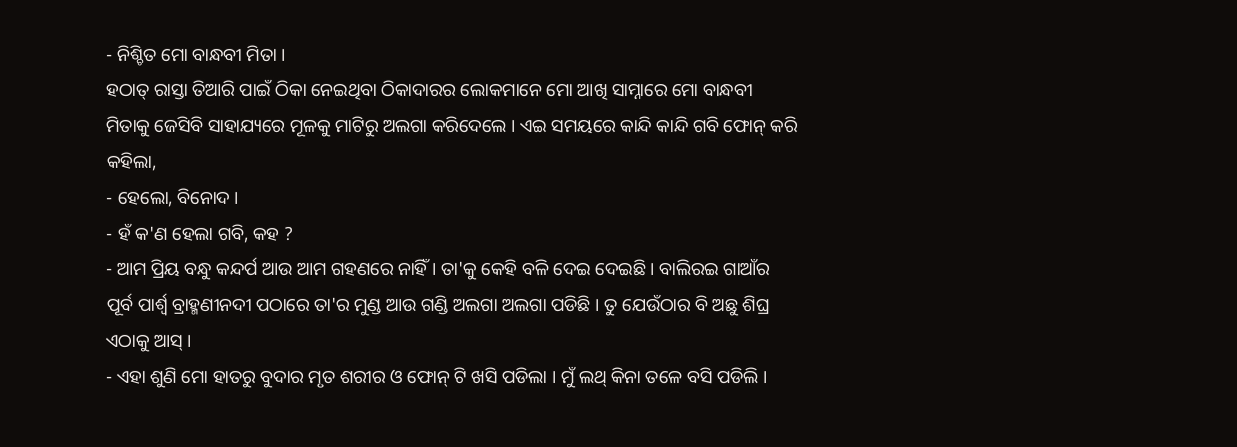- ନିଶ୍ଚିତ ମୋ ବାନ୍ଧବୀ ମିତା ।
ହଠାତ୍ ରାସ୍ତା ତିଆରି ପାଇଁ ଠିକା ନେଇଥିବା ଠିକାଦାରର ଲୋକମାନେ ମୋ ଆଖି ସାମ୍ନାରେ ମୋ ବାନ୍ଧବୀ ମିତାକୁ ଜେସିବି ସାହାଯ୍ୟରେ ମୂଳକୁ ମାଟିରୁ ଅଲଗା କରିଦେଲେ । ଏଇ ସମୟରେ କାନ୍ଦି କାନ୍ଦି ଗବି ଫୋନ୍ କରି କହିଲା,
- ହେଲୋ, ବିନୋଦ ।
- ହଁ କ'ଣ ହେଲା ଗବି, କହ ?
- ଆମ ପ୍ରିୟ ବନ୍ଧୁ କନ୍ଦର୍ପ ଆଉ ଆମ ଗହଣରେ ନାହିଁ । ତା'କୁ କେହି ବଳି ଦେଇ ଦେଇଛି । ବାଲିରଇ ଗାଆଁର ପୂର୍ବ ପାର୍ଶ୍ବ ବ୍ରାହ୍ମଣୀନଦୀ ପଠାରେ ତା'ର ମୁଣ୍ଡ ଆଉ ଗଣ୍ଡି ଅଲଗା ଅଲଗା ପଡିଛି । ତୁ ଯେଉଁଠାର ବି ଅଛୁ ଶିଘ୍ର ଏଠାକୁ ଆସ୍ ।
- ଏହା ଶୁଣି ମୋ ହାତରୁ ବୁଦାର ମୃତ ଶରୀର ଓ ଫୋନ୍ ଟି ଖସି ପଡିଲା । ମୁଁ ଲଥ୍ କିନା ତଳେ ବସି ପଡିଲି ।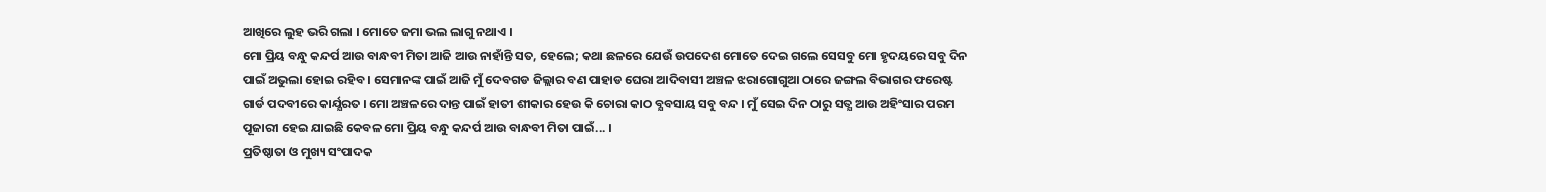ଆଖିରେ ଲୁହ ଭରି ଗଲା । ମୋତେ ଜମା ଭଲ ଲାଗୁ ନଥାଏ ।
ମୋ ପ୍ରିୟ ବନ୍ଧୁ କନ୍ଦର୍ପ ଆଉ ବାନ୍ଧବୀ ମିତା ଆଜି ଆଉ ନାହାଁନ୍ତି ସତ, ହେଲେ; କଥା ଛଳରେ ଯେଉଁ ଉପଦେଶ ମୋତେ ଦେଇ ଗଲେ ସେସବୁ ମୋ ହୃଦୟରେ ସବୁ ଦିନ ପାଇଁ ଅଭୁଲା ହୋଇ ରହିବ । ସେମାନଙ୍କ ପାଇଁ ଆଜି ମୁଁ ଦେବଗଡ ଜିଲ୍ଲାର ବଣ ପାହାଡ ଘେରା ଆଦିବାସୀ ଅଞ୍ଚଳ ଝରାଗୋଗୁଆ ଠାରେ ଜଙ୍ଗଲ ବିଭାଗର ଫରେଷ୍ଟ ଗାର୍ଡ ପଦବୀରେ କାର୍ଯ୍ଯରତ । ମୋ ଅଞ୍ଚଳରେ ଦାନ୍ତ ପାଇଁ ହାତୀ ଶୀକାର ହେଉ କି ଚୋରା କାଠ ବ୍ଯବସାୟ ସବୁ ବନ୍ଦ । ମୁଁ ସେଇ ଦିନ ଠାରୁ ସତ୍ଯ ଆଉ ଅହିଂସାର ପରମ ପୂଜାରୀ ହେଇ ଯାଇଛି କେବଳ ମୋ ପ୍ରିୟ ବନ୍ଧୁ କନ୍ଦର୍ପ ଆଉ ବାନ୍ଧବୀ ମିତା ପାଇଁ... ।
ପ୍ରତିଷ୍ଠାତା ଓ ମୁଖ୍ୟ ସଂପାଦକ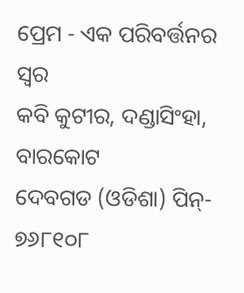ପ୍ରେମ - ଏକ ପରିବର୍ତ୍ତନର ସ୍ଵର
କବି କୁଟୀର, ଦଣ୍ଡାସିଂହା, ବାରକୋଟ
ଦେବଗଡ (ଓଡିଶା) ପିନ୍- ୭୬୮୧୦୮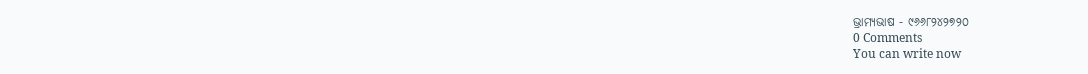ଭ୍ରାମ୍ୟଭାଷ - ୯୬୬୮୨୪୨୭୨୦
0 Comments
You can write now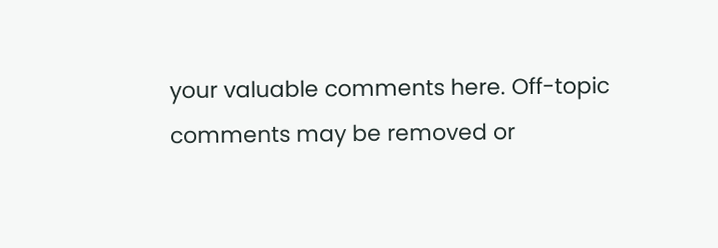your valuable comments here. Off-topic comments may be removed or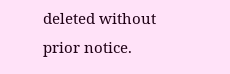deleted without prior notice.